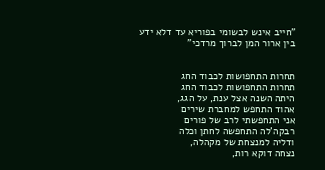"חייב אינש לבשומי בפוריא עד דלא ידע
בין ארור המן לברוך מרדכי"


תחרות התחפושות לכבוד החג
תחרות התחפושות לכבוד החג
היתה השנה אצל ענת, על הגג,
אהוד התחפש למחברת שירים
אני התחפשתי לרב של פורים
רבקה'לה התחפשה לחתן וכלה
ודליה למנצחת של מקהלה,
נצחה דוקא רות,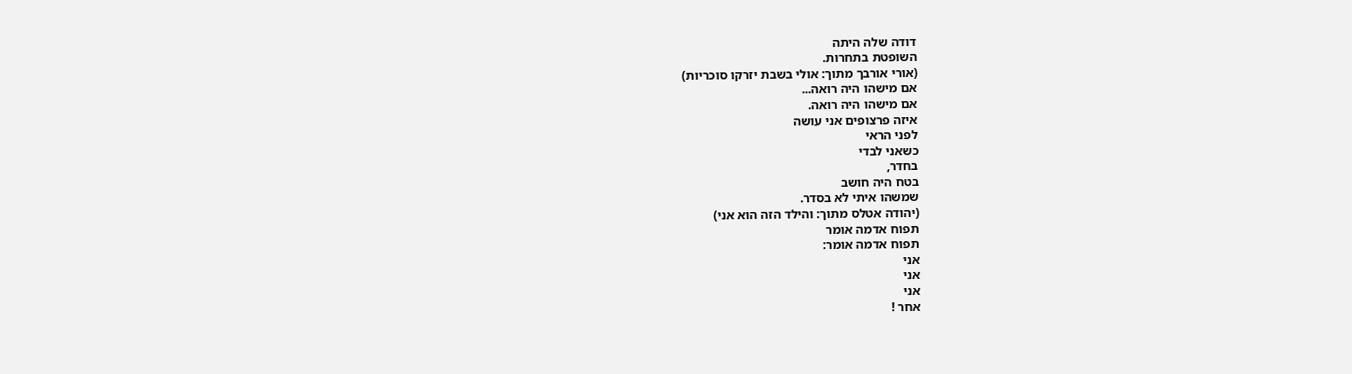דודה שלה היתה
השופטת בתחרות.
(אורי אורבך מתוך: אולי בשבת יזרקו סוכריות)
אם מישהו היה רואה...
אם מישהו היה רואה.
איזה פרצופים אני עושה
לפני הראי
כשאני לבדי
בחדר,
בטח היה חושב
שמשהו איתי לא בסדר.
(יהודה אטלס מתוך: והילד הזה הוא אני)
תפוח אדמה אומר
תפוח אדמה אומר:
אני
אני
אני
אחר !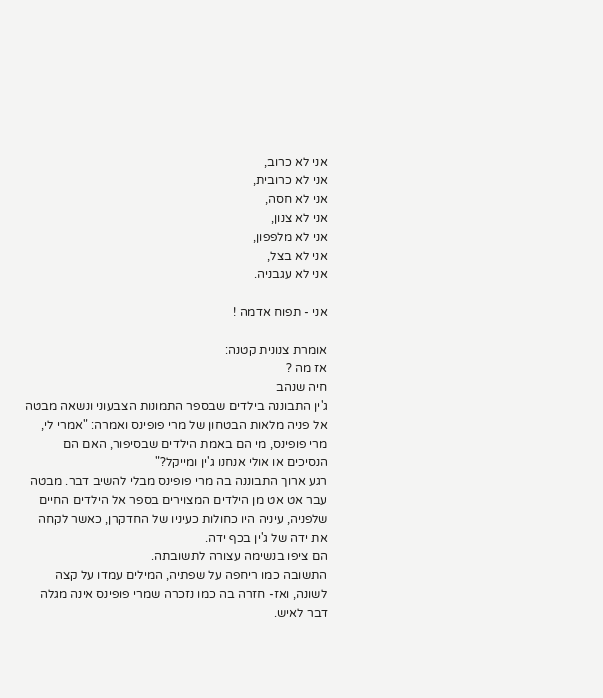אני לא כרוב,
אני לא כרובית,
אני לא חסה,
אני לא צנון,
אני לא מלפפון,
אני לא בצל,
אני לא עגבניה.

אני - תפוח אדמה !

אומרת צנונית קטנה:
אז מה ?
חיה שנהב
ג'ין התבוננה בילדים שבספר התמונות הצבעוני ונשאה מבטה
אל פניה מלאות הבטחון של מרי פופינס ואמרה: "אמרי לי,
מרי פופינס, מי הם באמת הילדים שבסיפור, האם הם
הנסיכים או אולי אנחנו ג'ין ומייקל?"
רגע ארוך התבוננה בה מרי פופינס מבלי להשיב דבר. מבטה
עבר אט אט מן הילדים המצוירים בספר אל הילדים החיים
שלפניה, עיניה היו כחולות כעיניו של החדקרן, כאשר לקחה
את ידה של ג'ין בכף ידה.
הם ציפו בנשימה עצורה לתשובתה.
התשובה כמו ריחפה על שפתיה, המילים עמדו על קצה
לשונה, ואז- חזרה בה כמו נזכרה שמרי פופינס אינה מגלה
דבר לאיש.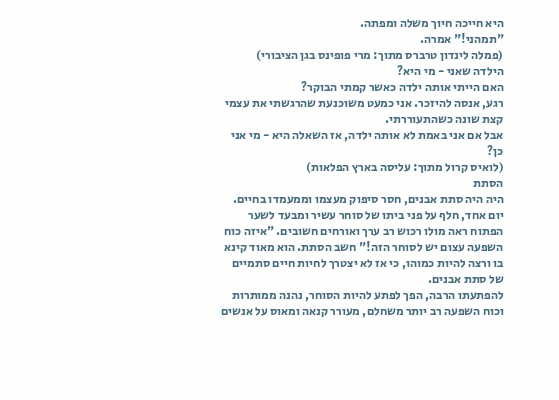היא חייכה חיוך משלה ומפתה.
"תמהני!" אמרה.
(פמלה לינדון טרברס מתוך: מרי פופינס בגן הציבורי)
הילדה שאני - מי היא?
האם הייתי אותה ילדה כאשר קמתי הבוקר?
רגע, אנסה להיזכר. אני כמעט משוכנעת שהרגשתי את עצמי
קצת שונה כשהתעוררתי.
אבל אם אני באמת לא אותה ילדה, אז השאלה היא - מי אני
כן?
(לואיס קרול מתוך: עליסה בארץ הפלאות)
הסתת
היה היה סתת אבנים, חסר סיפוק מעצמו וממעמדו בחיים.
יום אחד, חלף על פני ביתו של סוחר עשיר ומבעד לשער
הפתוח ראה מולו רכוש רב ערך ואורחים חשובים. "איזה כוח
השפעה עצום יש לסוחר הזה!" חשב הסתת. הוא מאוד קינא
בו ורצה להיות כמוהו, כי אז לא יצטרך לחיות חיים סתמיים
של סתת אבנים.
להפתעתו הרבה, הפך לפתע להיות הסוחר, נהנה ממותרות
וכוח השפעה רב יותר משחלם, מעורר קנאה ומאוס על אנשים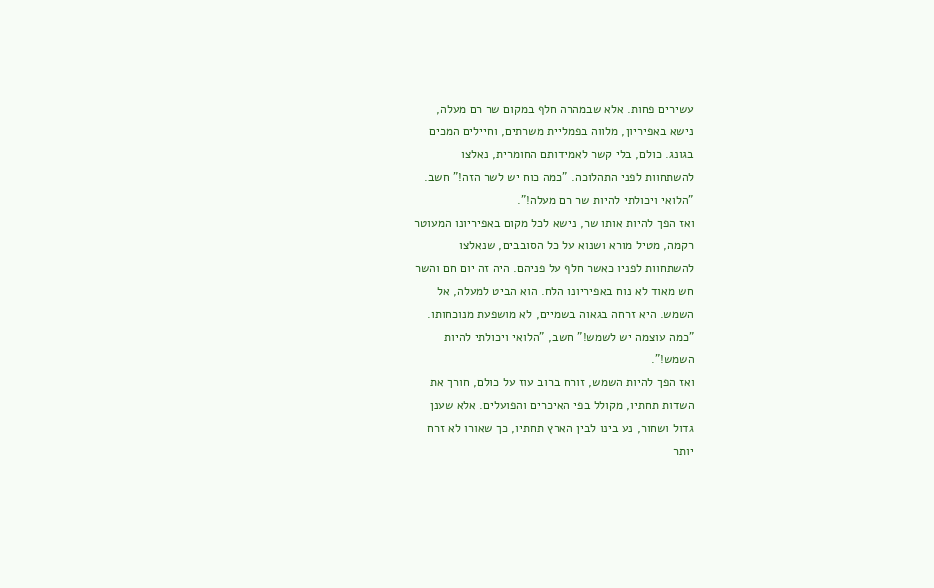עשירים פחות. אלא שבמהרה חלף במקום שר רם מעלה,
נישא באפיריון, מלווה בפמליית משרתים, וחיילים המכים
בגונג. כולם, בלי קשר לאמידותם החומרית, נאלצו
להשתחוות לפני התהלוכה. "כמה כוח יש לשר הזה!" חשב.
"הלואי ויכולתי להיות שר רם מעלה!".
ואז הפך להיות אותו שר, נישא לכל מקום באפיריונו המעוטר
רקמה, מטיל מורא ושנוא על כל הסובבים, שנאלצו
להשתחוות לפניו כאשר חלף על פניהם. היה זה יום חם והשר
חש מאוד לא נוח באפיריונו הלח. הוא הביט למעלה, אל
השמש. היא זרחה בגאוה בשמיים, לא מושפעת מנוכחותו.
"כמה עוצמה יש לשמש!" חשב, "הלואי ויכולתי להיות
השמש!".
ואז הפך להיות השמש, זורח ברוב עוז על כולם, חורך את
השדות תחתיו, מקולל בפי האיכרים והפועלים. אלא שענן
גדול ושחור, נע בינו לבין הארץ תחתיו, כך שאורו לא זרח
יותר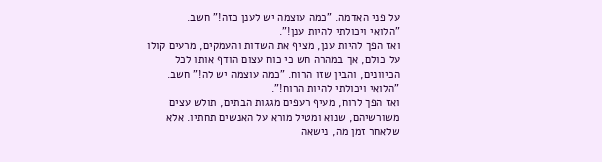על פני האדמה. "כמה עוצמה יש לענן כזה!" חשב.
"הלואי ויכולתי להיות ענן!".
ואז הפך להיות ענן, מציף את השדות והעמקים, מרעים קולו
על כולם, אך במהרה חש כי כוח עצום הודף אותו לכל
הכיוונים, והבין שזו הרוח. "כמה עוצמה יש לה!" חשב.
"הלואי ויכולתי להיות הרוח!".
ואז הפך לרוח, מעיף רעפים מגגות הבתים, תולש עצים
משורשיהם, שנוא ומטיל מורא על האנשים תחתיו. אלא
שלאחר זמן מה, נישאה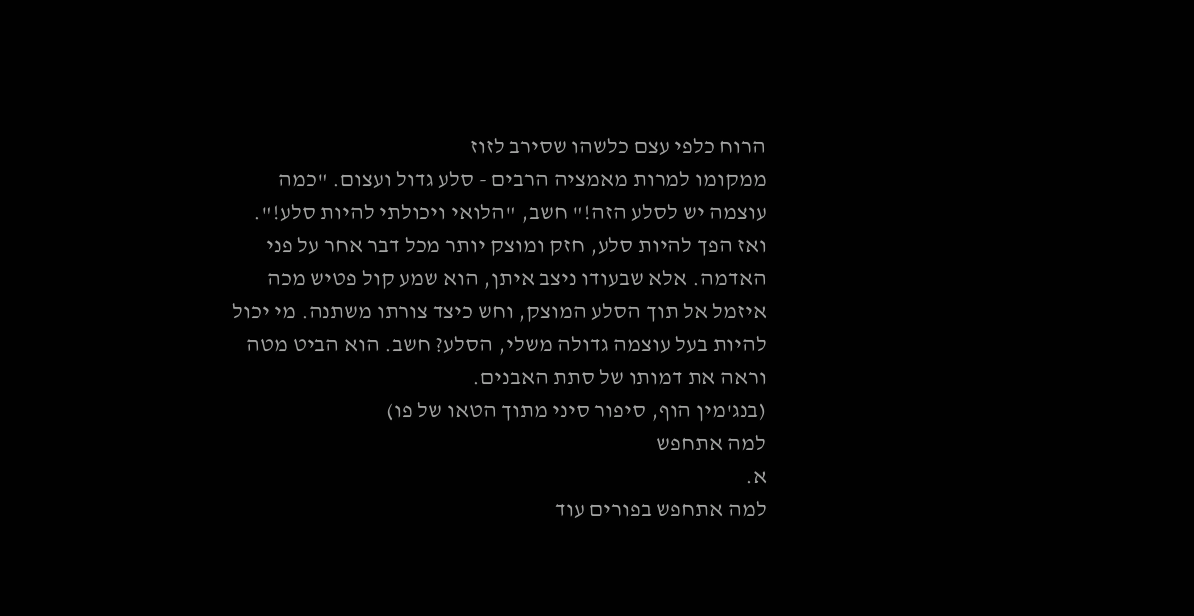הרוח כלפי עצם כלשהו שסירב לזוז
ממקומו למרות מאמציה הרבים - סלע גדול ועצום. "כמה
עוצמה יש לסלע הזה!" חשב, "הלואי ויכולתי להיות סלע!".
ואז הפך להיות סלע, חזק ומוצק יותר מכל דבר אחר על פני
האדמה. אלא שבעודו ניצב איתן, הוא שמע קול פטיש מכה
איזמל אל תוך הסלע המוצק, וחש כיצד צורתו משתנה. מי יכול
להיות בעל עוצמה גדולה משלי, הסלע? חשב. הוא הביט מטה
וראה את דמותו של סתת האבנים.
(בנג'מין הוף, סיפור סיני מתוך הטאו של פו)
למה אתחפש
א.
למה אתחפש בפורים עוד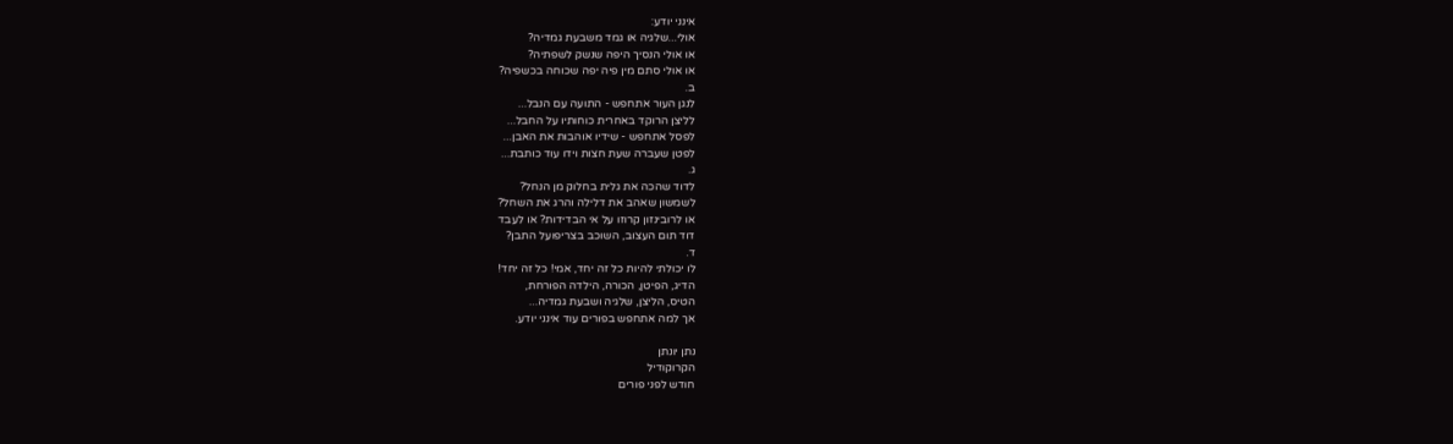אינני יודע:
אולי...שלגיה או גמד משבעת גמדיה?
או אולי הנסיך היפה שנשק לשפתיה?
או אולי סתם מין פיה יפה שכוחה בכשפיה?
ב.
לנגן העור אתחפש - התועה עם הנבל...
לליצן הרוקד באחרית כוחותיו על החבל...
לפסל אתחפש - שידיו אוהבות את האבן...
לפטן שעברה שעת חצות וידו עוד כותבת...
ג.
לדוד שהכה את גלית בחלוק מן הנחל?
לשמשון שאהב את דלילה והרג את השחל?
או לרובינזון קרוזו על אי הבדידות? או לעבד
דוד תום העצוב, השוכב בצריפועל התבן?
ד.
לו יכולתי להיות כל זה יחד, אמי! כל זה יחד!
הדיג, הפיטן, הכורה, הילדה הפורחת,
הטיס, הליצן, שלגיה ושבעת גמדיה...
אך למה אתחפש בפורים עוד אינני יודע.

נתן יונתן
הקרוקודיל
חודש לפני פורים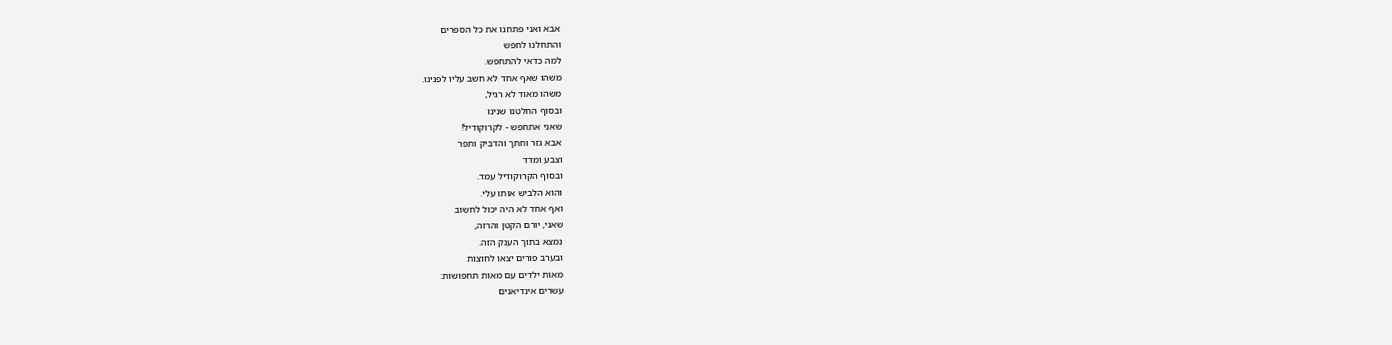אבא ואני פתחנו את כל הספרים
והתחלנו לחפש
למה כדאי להתחפש.
משהו שאף אחד לא חשב עליו לפנינו.
משהו מאוד לא רגיל,
ובסוף החלטנו שנינו
שאני אתחפש - לקרוקודיל!
אבא גזר וחתך והדביק ותפר
וצבע ומדד
ובסוף הקרוקודיל עמד.
והוא הלביש אותו עלי.
ואף אחד לא היה יכול לחשוב
שאני, יורם הקטן והרזה,
נמצא בתוך הענק הזה.
ובערב פורים יצאו לחוצות
מאות ילדים עם מאות תחפושות:
עשרים אינדיאנים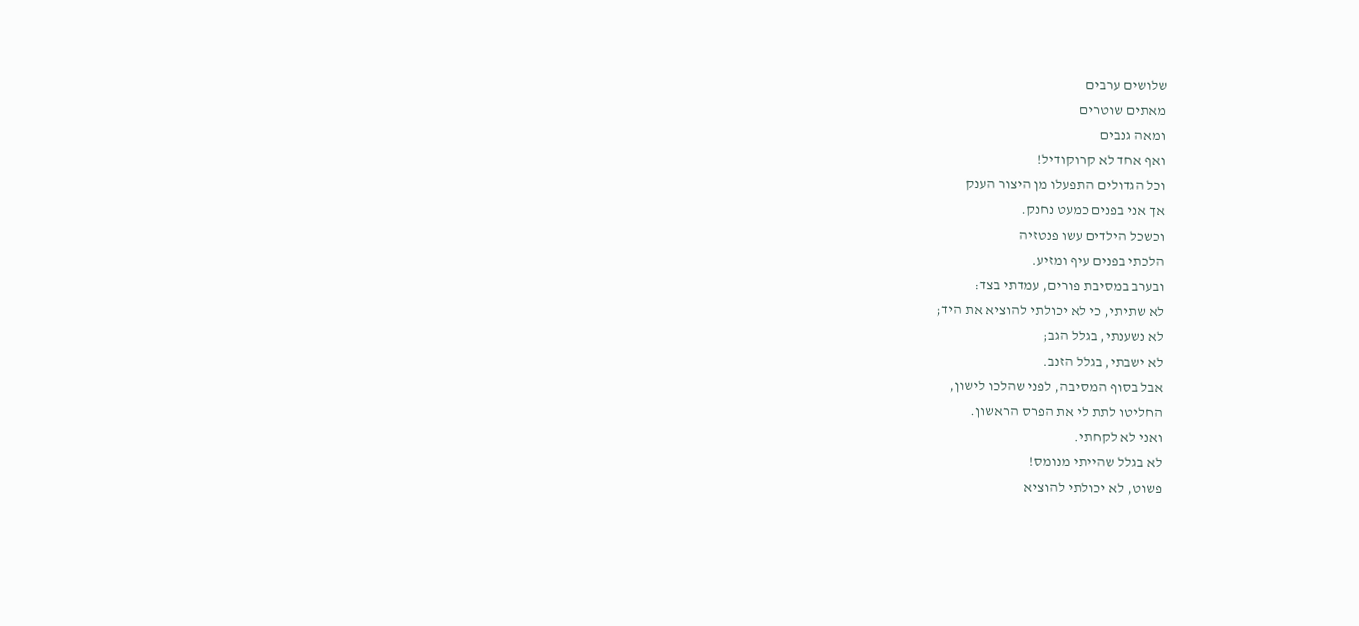שלושים ערבים
מאתים שוטרים
ומאה גנבים
ואף אחד לא קרוקודיל!
וכל הגדולים התפעלו מן היצור הענק
אך אני בפנים כמעט נחנק.
וכשכל הילדים עשו פנטזיה
הלכתי בפנים עיף ומזיע.
ובערב במסיבת פורים, עמדתי בצד:
לא שתיתי, כי לא יכולתי להוציא את היד;
לא נשענתי, בגלל הגב;
לא ישבתי, בגלל הזנב.
אבל בסוף המסיבה, לפני שהלכו לישון,
החליטו לתת לי את הפרס הראשון.
ואני לא לקחתי.
לא בגלל שהייתי מנומס!
פשוט, לא יכולתי להוציא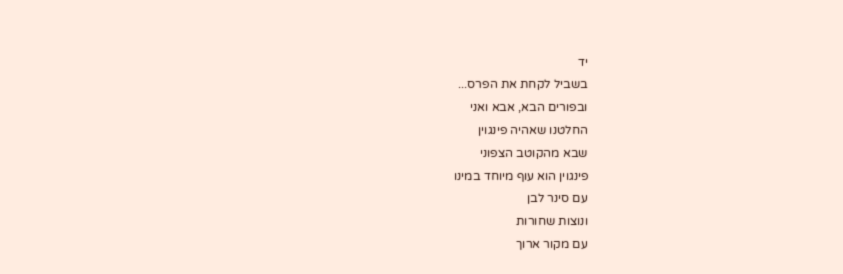יד
בשביל לקחת את הפרס...
ובפורים הבא, אבא ואני
החלטנו שאהיה פינגוין
שבא מהקוטב הצפוני
פינגוין הוא עוף מיוחד במינו
עם סינר לבן
ונוצות שחורות
עם מקור ארוך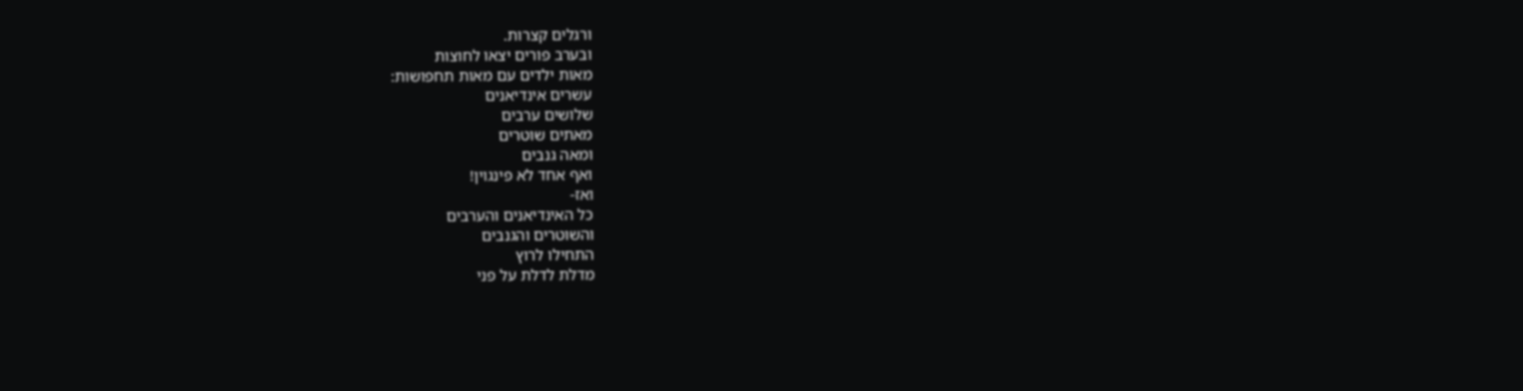ורגלים קצרות.
ובערב פורים יצאו לחוצות
מאות ילדים עם מאות תחפושות:
עשרים אינדיאנים
שלושים ערבים
מאתים שוטרים
ומאה גנבים
ואף אחד לא פינגוין!
ואז-
כל האינדיאנים והערבים
והשוטרים והגנבים
התחילו לרוץ
מדלת לדלת על פני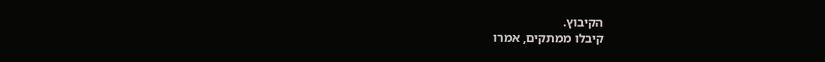הקיבוץ.
קיבלו ממתקים, אמרו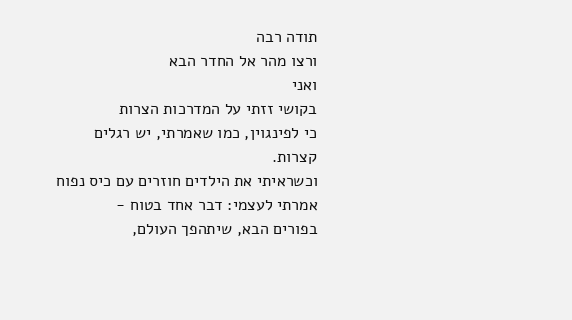תודה רבה
ורצו מהר אל החדר הבא
ואני
בקושי זזתי על המדרכות הצרות
כי לפינגוין, כמו שאמרתי, יש רגלים
קצרות.
וכשראיתי את הילדים חוזרים עם כיס נפוח
אמרתי לעצמי: דבר אחד בטוח -
בפורים הבא, שיתהפך העולם,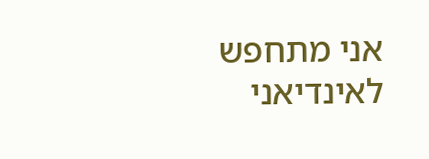אני מתחפש לאינדיאני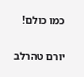כמו כולם!

יורם טהרלב